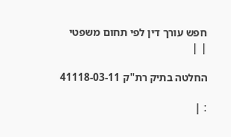חפש עורך דין לפי תחום משפטי
| |

החלטה בתיק רת"ק 41118-03-11

: |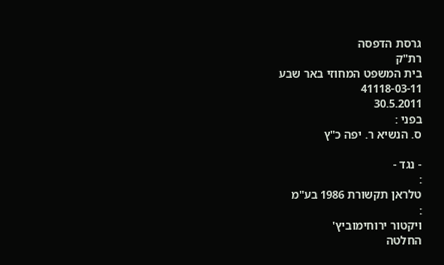גרסת הדפסה
רת"ק
בית המשפט המחוזי באר שבע
41118-03-11
30.5.2011
בפני :
ס. הנשיא ר. יפה כ"ץ

- נגד -
:
טלראן תקשורת 1986 בע"מ
:
ויקטור ירוחימוביץ'
החלטה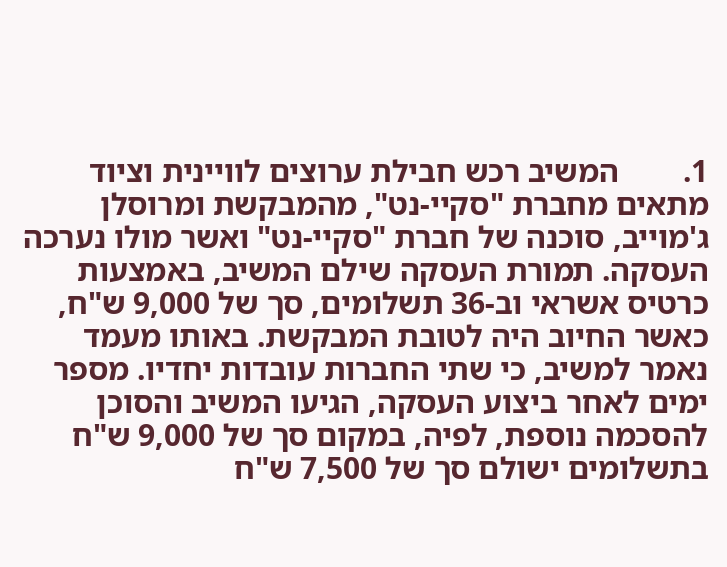1.        המשיב רכש חבילת ערוצים לוויינית וציוד מתאים מחברת "סקיי-נט", מהמבקשת ומרוסלן ג'מוייב, סוכנה של חברת "סקיי-נט" ואשר מולו נערכה העסקה. תמורת העסקה שילם המשיב, באמצעות כרטיס אשראי וב-36 תשלומים, סך של 9,000 ש"ח, כאשר החיוב היה לטובת המבקשת. באותו מעמד נאמר למשיב, כי שתי החברות עובדות יחדיו. מספר ימים לאחר ביצוע העסקה, הגיעו המשיב והסוכן להסכמה נוספת, לפיה, במקום סך של 9,000 ש"ח בתשלומים ישולם סך של 7,500 ש"ח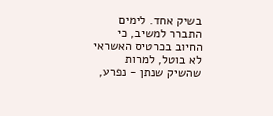בשיק אחד. לימים התברר למשיב, כי החיוב בכרטיס האשראי לא בוטל, למרות שהשיק שנתן - נפרע,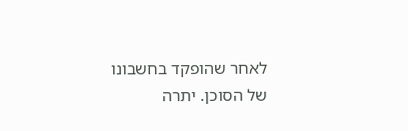לאחר שהופקד בחשבונו של הסוכן. יתרה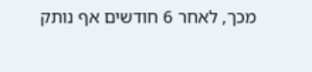מכך, לאחר 6 חודשים אף נותק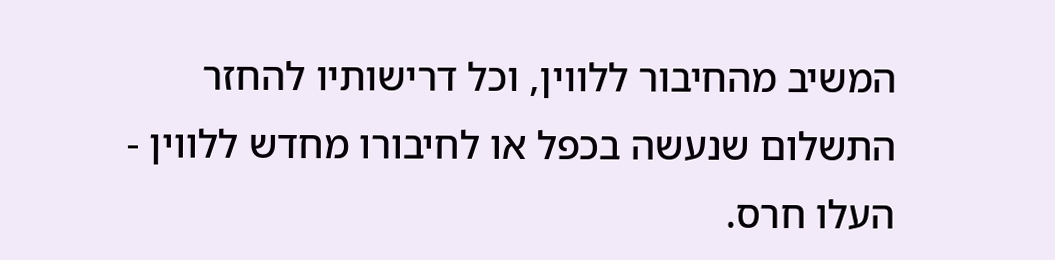המשיב מהחיבור ללווין, וכל דרישותיו להחזר התשלום שנעשה בכפל או לחיבורו מחדש ללווין - העלו חרס.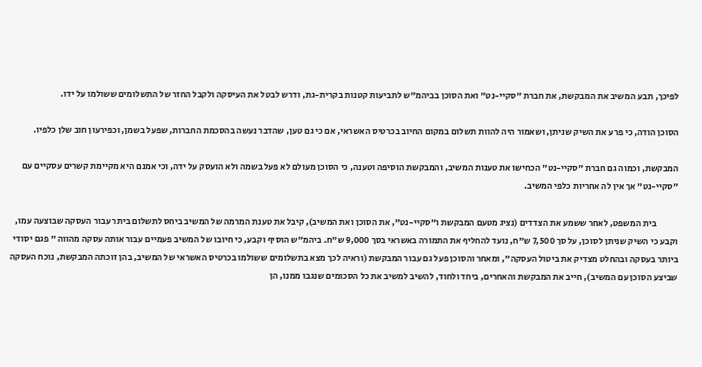לפיכך, תבע המשיב את המבקשת, את חברת "סקיי-נט" ואת הסוכן בביהמ"ש לתביעות קטנות בקרית-גת, ודרש לבטל את העיסקה ולקבל החזר של התשלומים ששולמו על ידו.

הסוכן הודה, כי פרע את השיק שניתן, ושאמור היה להוות תשלום במקום החיוב בכרטיס האשראי, אם כי גם טען, שהדבר נעשה בהסכמת החברות, שפעל בשמן, וכפירעון חוב שלן כלפיו.

המבקשת, וכמוה גם חברת "סקיי-נט" הכחישו את טענות המשיב, והמבקשת הוסיפה וטענה, כי הסוכן מעולם לא פעל בשמה ולא הועסק על ידה, וכי אמנם היא מקיימת קשרים עסקיים עם "סקיי-נט" אך אין לה אחריות כלפי המשיב.

            בית המשפט, לאחר ששמע את הצדדים (נציג מטעם המבקשת ו"סקיי-נט", את הסוכן ואת המשיב), קיבל את טענת המרמה של המשיב ביחס לתשלום ביתר עבור העסקה שבוצעה עמו, וקבע כי השיק שניתן לסוכן, על סך 7,500 ש"ח, נועד להחליף את התמורה באשראי בסך 9,000 ש"ח. ביהמ"ש הוסיף וקבע, כי חיובו של המשיב פעמיים עבור אותה עסקה מהווה " פגם יסודי ביותר בעסקה ובהחלט מצדיק את ביטול העסקה", ומאחר והסוכן פעל גם עבור המבקשת (וראיה לכך מצא בתשלומים ששולמו בכרטיס האשראי של המשיב, בהן זוכתה המבקשת, נוכח העסקה שביצע הסוכן עם המשיב), חייב את המבקשת והאחרים, ביחד ולחוד, להשיב למשיב את כל הסכומים שנגבו ממנו, הן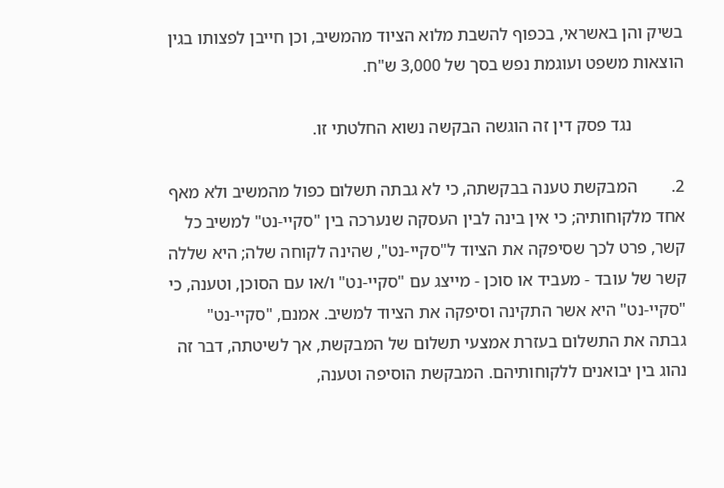בשיק והן באשראי, בכפוף להשבת מלוא הציוד מהמשיב, וכן חייבן לפצותו בגין הוצאות משפט ועוגמת נפש בסך של 3,000 ש"ח.

            נגד פסק דין זה הוגשה הבקשה נשוא החלטתי זו.

2.        המבקשת טענה בבקשתה, כי לא גבתה תשלום כפול מהמשיב ולא מאף אחד מלקוחותיה; כי אין בינה לבין העסקה שנערכה בין "סקיי-נט" למשיב כל קשר, פרט לכך שסיפקה את הציוד ל"סקיי-נט", שהינה לקוחה שלה; היא שללה קשר של עובד - מעביד או סוכן - מייצג עם "סקיי-נט" ו/או עם הסוכן, וטענה, כי "סקיי-נט" היא אשר התקינה וסיפקה את הציוד למשיב. אמנם, "סקיי-נט" גבתה את התשלום בעזרת אמצעי תשלום של המבקשת, אך לשיטתה, דבר זה נהוג בין יבואנים ללקוחותיהם. המבקשת הוסיפה וטענה,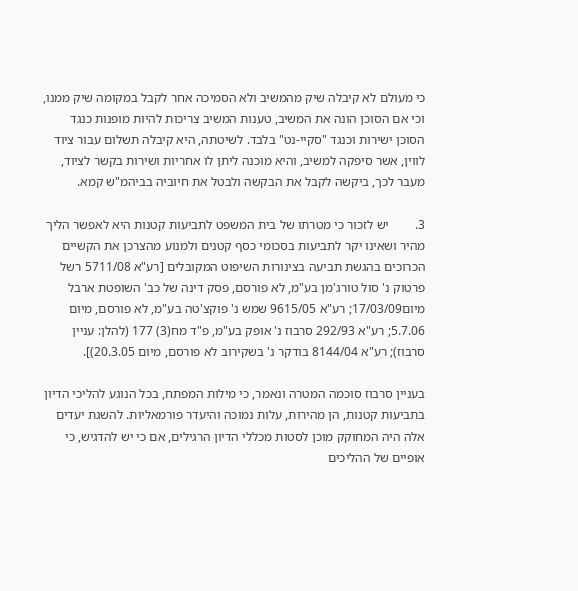כי מעולם לא קיבלה שיק מהמשיב ולא הסמיכה אחר לקבל במקומה שיק ממנו, וכי אם הסוכן הונה את המשיב, טענות המשיב צריכות להיות מופנות כנגד הסוכן ישירות וכנגד "סקיי-נט" בלבד. לשיטתה, היא קיבלה תשלום עבור ציוד לווין, אשר סיפקה למשיב, והיא מוכנה ליתן לו אחריות ושירות בקשר לציוד, מעבר לכך, ביקשה לקבל את הבקשה ולבטל את חיוביה בביהמ"ש קמא.

3.        יש לזכור כי מטרתו של בית המשפט לתביעות קטנות היא לאפשר הליך מהיר ושאינו יקר לתביעות בסכומי כסף קטנים ולמנוע מהצרכן את הקשיים הכרוכים בהגשת תביעה בצינורות השיפוט המקובלים [רע"א 5711/08 רשל פרטוק נ' סול טורג'מן בע"מ, לא פורסם, פסק דינה של כב' השופטת ארבל מיום17/03/09; רע"א 9615/05 שמש נ' פוקצ'טה בע"מ, לא פורסם, מיום 5.7.06; רע"א 292/93 סרבוז נ' אופק בע"מ, פ"ד מח(3) 177 (להלן: עניין סרבוז); רע"א 8144/04 בודקר נ' בשקירוב לא פורסם, מיום 20.3.05)].

בעניין סרבוז סוכמה המטרה ונאמר, כי מילות המפתח, בכל הנוגע להליכי הדיון בתביעות קטנות, הן מהירות, עלות נמוכה והיעדר פורמאליות. להשגת יעדים אלה היה המחוקק מוכן לסטות מכללי הדיון הרגילים, אם כי יש להדגיש, כי אופיים של ההליכים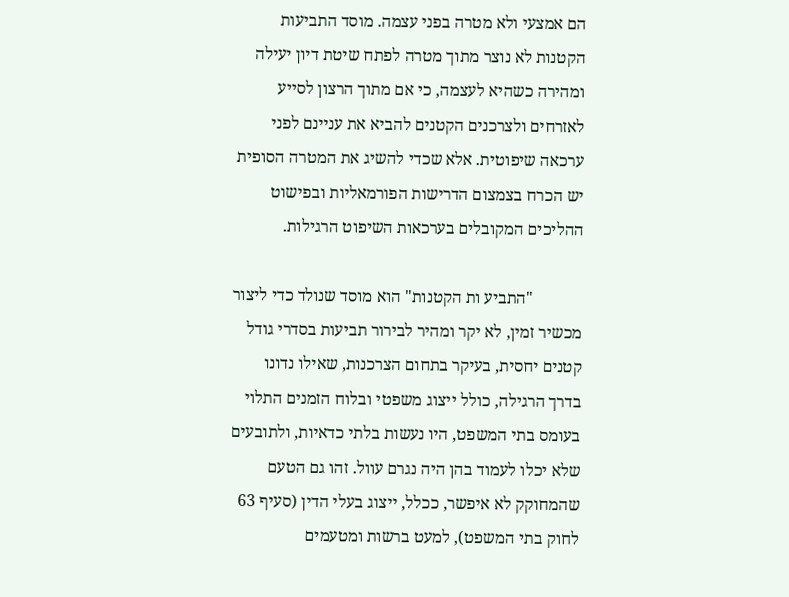הם אמצעי ולא מטרה בפני עצמה. מוסד התביעות הקטנות לא נוצר מתוך מטרה לפתח שיטת דיון יעילה ומהירה כשהיא לעצמה, כי אם מתוך הרצון לסייע לאזרחים ולצרכנים הקטנים להביא את עניינם לפני ערכאה שיפוטית. אלא שכדי להשיג את המטרה הסופית יש הכרח בצמצום הדרישות הפורמאליות ובפישוט ההליכים המקובלים בערכאות השיפוט הרגילות.

            "התביע ות הקטנות" הוא מוסד שנולד כדי ליצור מכשיר זמין, לא יקר ומהיר לבירור תביעות בסדרי גודל קטנים יחסית, בעיקר בתחום הצרכנות, שאילו נדונו בדרך הרגילה, כולל ייצוג משפטי ובלוח הזמנים התלוי בעומס בתי המשפט, היו נעשות בלתי כדאיות, ולתובעים שלא יכלו לעמוד בהן היה נגרם עוול. זהו גם הטעם שהמחוקק לא איפשר, ככלל, ייצוג בעלי הדין (סעיף 63 לחוק בתי המשפט), למעט ברשות ומטעמים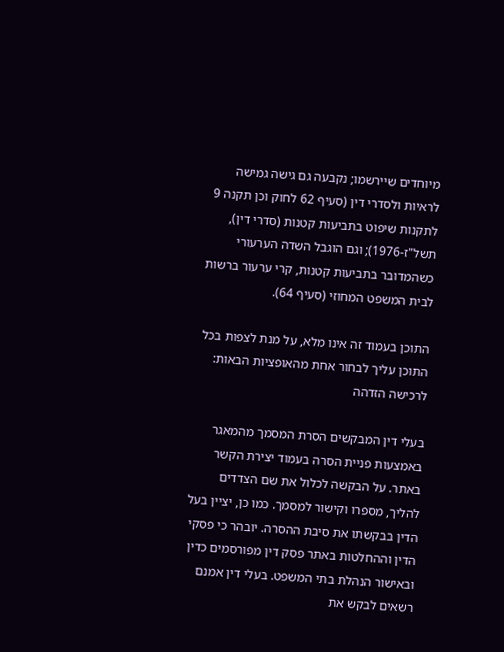מיוחדים שיירשמו; נקבעה גם גישה גמישה לראיות ולסדרי דין (סעיף 62 לחוק וכן תקנה 9 לתקנות שיפוט בתביעות קטנות (סדרי דין), תשל"ז-1976); וגם הוגבל השדה הערעורי כשהמדובר בתביעות קטנות, קרי ערעור ברשות לבית המשפט המחוזי (סעיף 64).

התוכן בעמוד זה אינו מלא, על מנת לצפות בכל התוכן עליך לבחור אחת מהאופציות הבאות:
לרכישה הזדהה

בעלי דין המבקשים הסרת המסמך מהמאגר באמצעות פניית הסרה בעמוד יצירת הקשר באתר. על הבקשה לכלול את שם הצדדים להליך, מספרו וקישור למסמך. כמו כן, יציין בעל הדין בבקשתו את סיבת ההסרה. יובהר כי פסקי הדין וההחלטות באתר פסק דין מפורסמים כדין ובאישור הנהלת בתי המשפט. בעלי דין אמנם רשאים לבקש את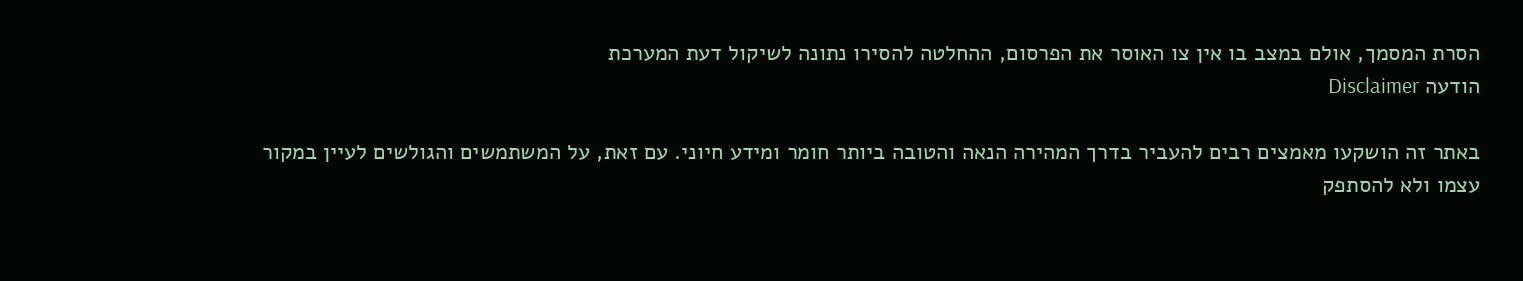הסרת המסמך, אולם במצב בו אין צו האוסר את הפרסום, ההחלטה להסירו נתונה לשיקול דעת המערכת
הודעה Disclaimer

באתר זה הושקעו מאמצים רבים להעביר בדרך המהירה הנאה והטובה ביותר חומר ומידע חיוני. עם זאת, על המשתמשים והגולשים לעיין במקור עצמו ולא להסתפק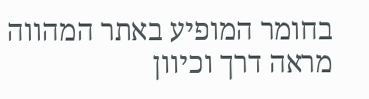בחומר המופיע באתר המהווה מראה דרך וכיוון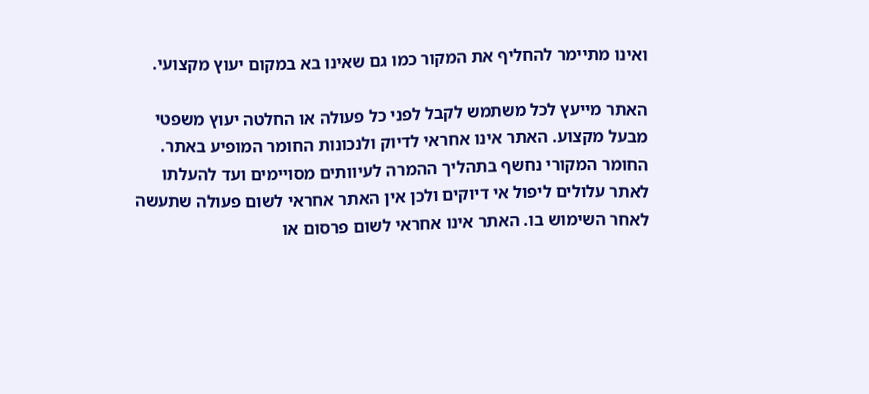ואינו מתיימר להחליף את המקור כמו גם שאינו בא במקום יעוץ מקצועי.

האתר מייעץ לכל משתמש לקבל לפני כל פעולה או החלטה יעוץ משפטי מבעל מקצוע. האתר אינו אחראי לדיוק ולנכונות החומר המופיע באתר. החומר המקורי נחשף בתהליך ההמרה לעיוותים מסויימים ועד להעלתו לאתר עלולים ליפול אי דיוקים ולכן אין האתר אחראי לשום פעולה שתעשה לאחר השימוש בו. האתר אינו אחראי לשום פרסום או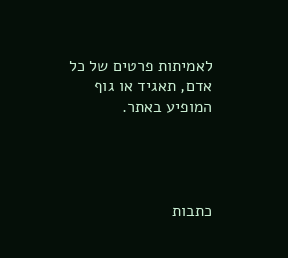לאמיתות פרטים של כל אדם, תאגיד או גוף המופיע באתר.




כתבות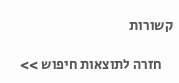קשורות

    חזרה לתוצאות חיפוש >>